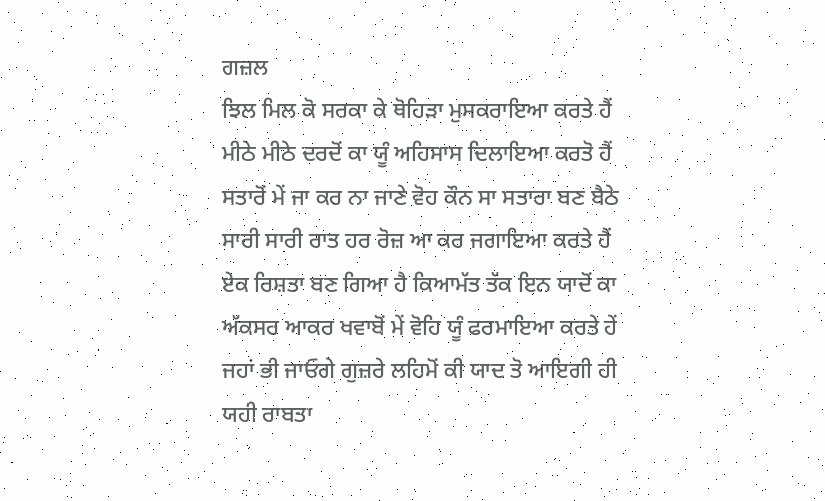ਗਜ਼ਲ
ਝਿਲ ਮਿਲ ਕੋ ਸਰਕਾ ਕੇ ਥੋਹਿੜਾ ਮੁਸਕਰਾਇਆ ਕਰਤੇ ਹੈਂ
ਮੀਠੇ ਮੀਠੇ ਦਰਦੋਂ ਕਾ ਯੂੰ ਅਹਿਸਾਸ ਦਿਲਾਇਆ ਕਰਤੋ ਹੈਂ
ਸਤਾਰੋਂ ਮੇਂ ਜਾ ਕਰ ਨਾ ਜਾਣੇ ਵੋਹ ਕੌਨ ਸਾ ਸਤਾਰਾ ਬਣ ਬੈਠੇ
ਸਾਰੀ ਸਾਰੀ ਰਾਤ ਹਰ ਰੋਜ਼ ਆ ਕਰ ਜਗਾਇਆ ਕਰਤੇ ਹੈਂ
ਏਕ ਰਿਸ਼ਤਾ ਬਣ ਗਿਆ ਹੈ ਕਿਆਮੱਤ ਤੱਕ ਇਨ ਯਾਦੋਂ ਕਾ
ਅੱਕਸਰ ਆਕਰ ਖਵਾਬੋਂ ਮੇਂ ਵੋਹਿ ਯੂੰ ਫਰਮਾਇਆ ਕਰਤੇ ਹੇਂ
ਜਹਾਂ ਭੀ ਜਾਓਗੇ ਗੁਜ਼ਰੇ ਲਹਿਮੋਂ ਕੀ ਯਾਦ ਤੋ ਆਇਗੀ ਹੀ
ਯਹੀ ਰਾਬਤਾ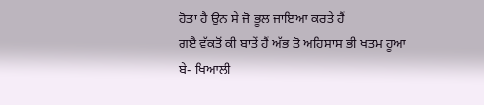ਹੋਤਾ ਹੈ ਉਨ ਸੇ ਜੋ ਭੂਲ ਜਾਇਆ ਕਰਤੇ ਹੈਂ
ਗੲੈ ਵੱਕਤੋਂ ਕੀ ਬਾਤੇਂ ਹੈਂ ਅੱਭ ਤੋ ਅਹਿਸਾਸ ਭੀ ਖਤਮ ਹੂਆ
ਬੇ- ਖਿਆਲੀ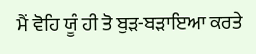ਮੈਂ ਵੋਹਿ ਯੂੰ ਹੀ ਤੋ ਬੁੜ-ਬੜਾਇਆ ਕਰਤੇ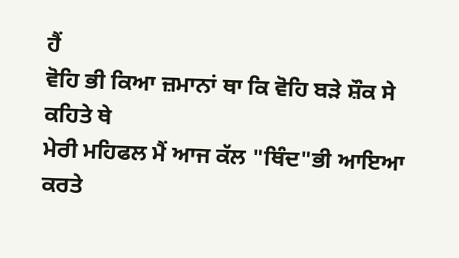ਹੈਂ
ਵੋਹਿ ਭੀ ਕਿਆ ਜ਼ਮਾਨਾਂ ਥਾ ਕਿ ਵੋਹਿ ਬੜੇ ਸ਼ੌਕ ਸੇ ਕਹਿਤੇ ਥੇ
ਮੇਰੀ ਮਹਿਫਲ ਮੈਂ ਆਜ ਕੱਲ "ਥਿੰਦ"ਭੀ ਆਇਆ ਕਰਤੇ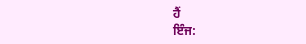ਹੈਂ
ਇੰਜ: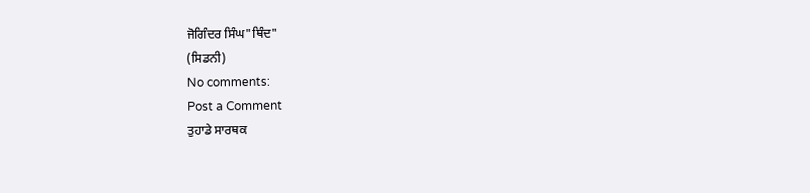ਜੋਗਿੰਦਰ ਸਿੰਘ"ਥਿੰਦ"
(ਸਿਡਨੀ)
No comments:
Post a Comment
ਤੁਹਾਡੇ ਸਾਰਥਕ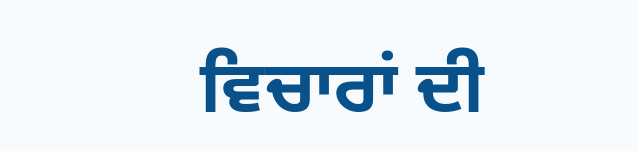ਵਿਚਾਰਾਂ ਦੀ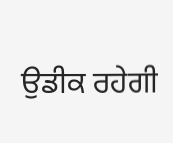ਉਡੀਕ ਰਹੇਗੀ